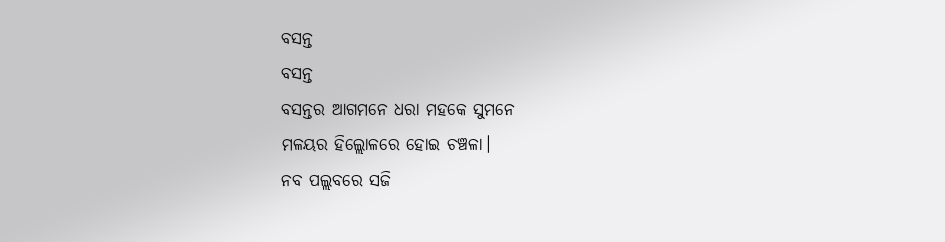ବସନ୍ତ
ବସନ୍ତ
ବସନ୍ତର ଆଗମନେ ଧରା ମହକେ ସୁମନେ
ମଳୟର ହିଲ୍ଲୋଳରେ ହୋଇ ଚଞ୍ଚଳା।
ନବ ପଲ୍ଲବରେ ସଜି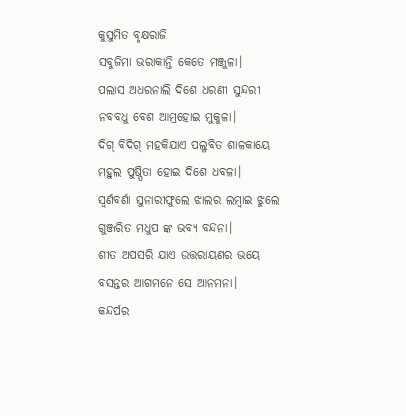କୁସୁମିତ ବୃକ୍ଷରାଜି
ସବୁଜିମା ଭରାକାନ୍ତି କେତେ ମଞ୍ଜୁଳା।
ପଲାସ ଅଧରନାଲି ଦିଶେ ଧରଣୀ ସୁନ୍ଦରୀ
ନବବଧୁ ବେଶ ଆମ୍ରହୋଇ ମୁକୁଳା।
ଦିଗ୍ ବିଦିଗ୍ ମହକିଯାଏ ପଲ୍ଳବିତ ଶାଳକାୟେ
ମହୁଲ ପୁଷ୍ପିତା ହୋଇ ଦିଶେ ଧବଳା।
ସ୍ବର୍ଣବର୍ଣା ସୁନାରୀଫୁଲେ ଝାଲର ଲମ୍ବାଇ ଝୁଲେ
ଗୁଞ୍ଜରିତ ମଧୁପ ଙ୍କ ଭବ୍ୟ ବନ୍ଦନା।
ଶୀତ ଅପସରି ଯାଏ ଉତ୍ତରାୟଣର ଭୟେ
ବସନ୍ତର ଆଗମନେ ସେ ଆନମନା।
କନ୍ଦର୍ପର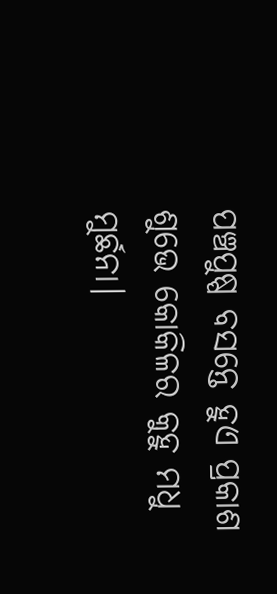ପଞ୍ଚପୁଷ୍ପ ବସନ୍ତେ ହୁଏ ପ୍ରକାଶ
ଶୁଭେ କୋକିଳର କୁହୁ ମଧୁ ମୁର୍ଛନା।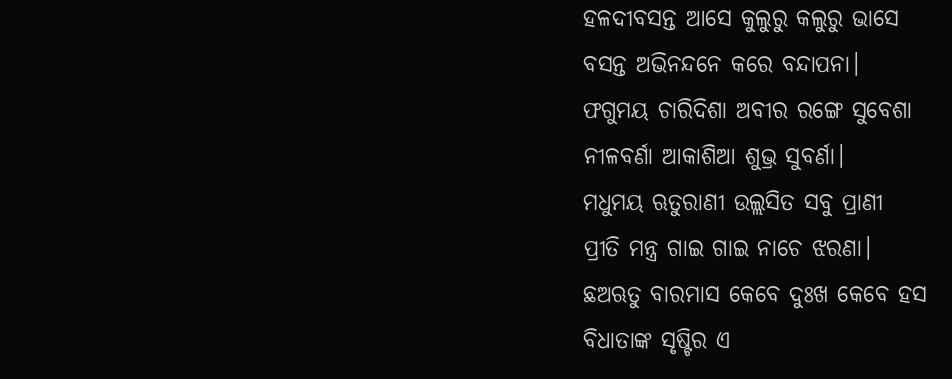ହଳଦୀବସନ୍ତ ଆସେ କୁଲୁରୁ କଲୁରୁ ଭାସେ
ବସନ୍ତ ଅଭିନନ୍ଦନେ କରେ ବନ୍ଦାପନା।
ଫଗୁମୟ ଚାରିଦିଶା ଅବୀର ରଙ୍ଗେ ସୁବେଶା
ନୀଳବର୍ଣା ଆକାଶିଆ ଶୁଭ୍ର ସୁବର୍ଣା।
ମଧୁମୟ ଋତୁରାଣୀ ଉଲ୍ଲସିତ ସବୁ ପ୍ରାଣୀ
ପ୍ରୀତି ମନ୍ତ୍ର ଗାଇ ଗାଇ ନାଚେ ଝରଣା।
ଛଅଋତୁ ବାରମାସ କେବେ ଦୁଃଖ କେବେ ହସ
ବିଧାତାଙ୍କ ସୃଷ୍ଟିର ଏ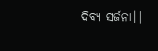ଦିବ୍ୟ ସର୍ଜନା।|